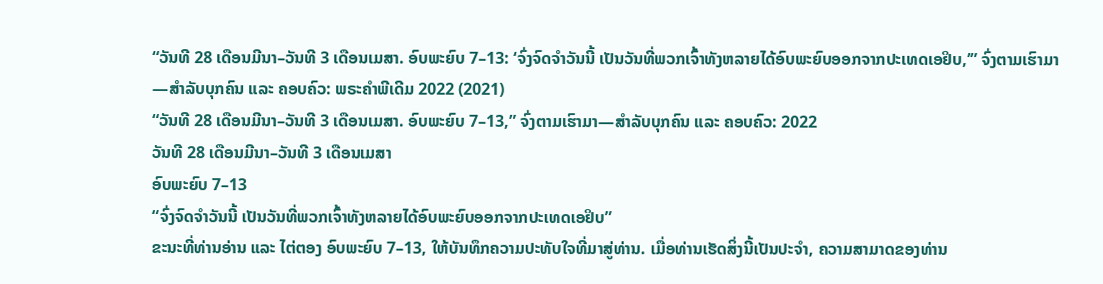“ວັນທີ 28 ເດືອນມີນາ–ວັນທີ 3 ເດືອນເມສາ. ອົບພະຍົບ 7–13: ‘ຈົ່ງຈົດຈຳວັນນີ້ ເປັນວັນທີ່ພວກເຈົ້າທັງຫລາຍໄດ້ອົບພະຍົບອອກຈາກປະເທດເອຢິບ,’” ຈົ່ງຕາມເຮົາມາ—ສຳລັບບຸກຄົນ ແລະ ຄອບຄົວ: ພຣະຄຳພີເດີມ 2022 (2021)
“ວັນທີ 28 ເດືອນມີນາ–ວັນທີ 3 ເດືອນເມສາ. ອົບພະຍົບ 7–13,” ຈົ່ງຕາມເຮົາມາ—ສຳລັບບຸກຄົນ ແລະ ຄອບຄົວ: 2022
ວັນທີ 28 ເດືອນມີນາ–ວັນທີ 3 ເດືອນເມສາ
ອົບພະຍົບ 7–13
“ຈົ່ງຈົດຈຳວັນນີ້ ເປັນວັນທີ່ພວກເຈົ້າທັງຫລາຍໄດ້ອົບພະຍົບອອກຈາກປະເທດເອຢິບ”
ຂະນະທີ່ທ່ານອ່ານ ແລະ ໄຕ່ຕອງ ອົບພະຍົບ 7–13, ໃຫ້ບັນທຶກຄວາມປະທັບໃຈທີ່ມາສູ່ທ່ານ. ເມື່ອທ່ານເຮັດສິ່ງນີ້ເປັນປະຈຳ, ຄວາມສາມາດຂອງທ່ານ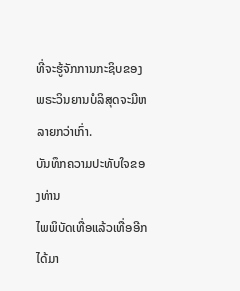ທີ່ຈະຮູ້ຈັກການກະຊິບຂອງພຣະວິນຍານບໍລິສຸດຈະມີຫລາຍກວ່າເກົ່າ.
ບັນທຶກຄວາມປະທັບໃຈຂອງທ່ານ
ໄພພິບັດເທື່ອແລ້ວເທື່ອອີກໄດ້ມາ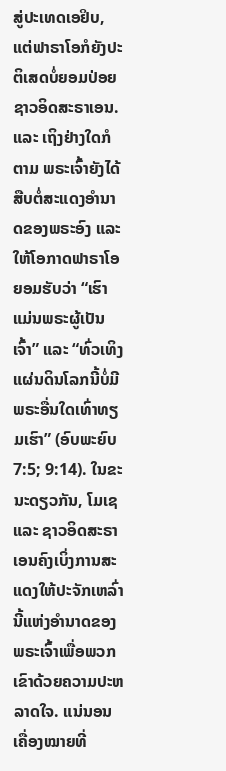ສູ່ປະເທດເອຢິບ, ແຕ່ຟາຣາໂອກໍຍັງປະຕິເສດບໍ່ຍອມປ່ອຍຊາວອິດສະຣາເອນ. ແລະ ເຖິງຢ່າງໃດກໍຕາມ ພຣະເຈົ້າຍັງໄດ້ສືບຕໍ່ສະແດງອຳນາດຂອງພຣະອົງ ແລະ ໃຫ້ໂອກາດຟາຣາໂອຍອມຮັບວ່າ “ເຮົາແມ່ນພຣະຜູ້ເປັນເຈົ້າ” ແລະ “ທົ່ວເທິງແຜ່ນດິນໂລກນີ້ບໍ່ມີພຣະອື່ນໃດເທົ່າທຽມເຮົາ” (ອົບພະຍົບ 7:5; 9:14). ໃນຂະນະດຽວກັນ, ໂມເຊ ແລະ ຊາວອິດສະຣາເອນຄົງເບິ່ງການສະແດງໃຫ້ປະຈັກເຫລົ່ານີ້ແຫ່ງອຳນາດຂອງພຣະເຈົ້າເພື່ອພວກເຂົາດ້ວຍຄວາມປະຫລາດໃຈ. ແນ່ນອນເຄື່ອງໝາຍທີ່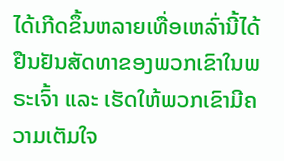ໄດ້ເກີດຂຶ້ນຫລາຍເທື່ອເຫລົ່ານີ້ໄດ້ຢືນຢັນສັດທາຂອງພວກເຂົາໃນພຣະເຈົ້າ ແລະ ເຮັດໃຫ້ພວກເຂົາມີຄວາມເຕັມໃຈ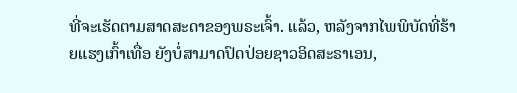ທີ່ຈະເຮັດຕາມສາດສະດາຂອງພຣະເຈົ້າ. ແລ້ວ, ຫລັງຈາກໄພພິບັດທີ່ຮ້າຍແຮງເກົ້າເທື່ອ ຍັງບໍ່ສາມາດປົດປ່ອຍຊາວອິດສະຣາເອນ,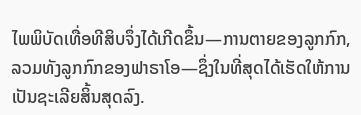ໄພພິບັດເທື່ອທີສິບຈຶ່ງໄດ້ເກີດຂຶ້ນ—ການຕາຍຂອງລູກກົກ, ລວມທັງລູກກົກຂອງຟາຣາໂອ—ຊຶ່ງໃນທີ່ສຸດໄດ້ເຮັດໃຫ້ການເປັນຊະເລີຍສິ້ນສຸດລົງ.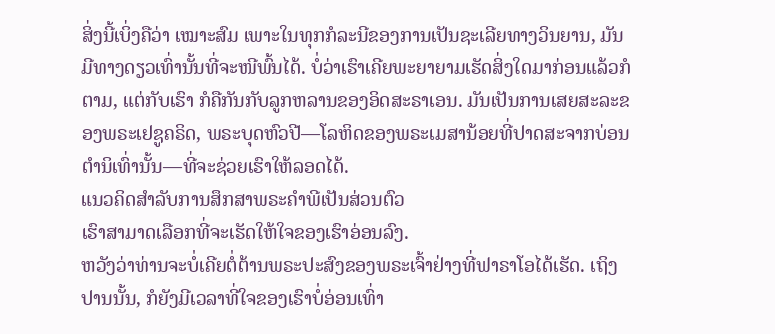ສິ່ງນີ້ເບິ່ງຄືວ່າ ເໝາະສົມ ເພາະໃນທຸກກໍລະນີຂອງການເປັນຊະເລີຍທາງວິນຍານ, ມັນມີທາງດຽວເທົ່ານັ້ນທີ່ຈະໜີພົ້ນໄດ້. ບໍ່ວ່າເຮົາເຄີຍພະຍາຍາມເຮັດສິ່ງໃດມາກ່ອນແລ້ວກໍຕາມ, ແຕ່ກັບເຮົາ ກໍຄືກັນກັບລູກຫລານຂອງອິດສະຣາເອນ. ມັນເປັນການເສຍສະລະຂອງພຣະເຢຊູຄຣິດ, ພຣະບຸດຫົວປີ—ໂລຫິດຂອງພຣະເມສານ້ອຍທີ່ປາດສະຈາກບ່ອນຕຳນິເທົ່ານັ້ນ—ທີ່ຈະຊ່ວຍເຮົາໃຫ້ລອດໄດ້.
ແນວຄິດສຳລັບການສຶກສາພຣະຄຳພີເປັນສ່ວນຕົວ
ເຮົາສາມາດເລືອກທີ່ຈະເຮັດໃຫ້ໃຈຂອງເຮົາອ່ອນລົງ.
ຫວັງວ່າທ່ານຈະບໍ່ເຄີຍຕໍ່ຕ້ານພຣະປະສົງຂອງພຣະເຈົ້າຢ່າງທີ່ຟາຣາໂອໄດ້ເຮັດ. ເຖິງປານນັ້ນ, ກໍຍັງມີເວລາທີ່ໃຈຂອງເຮົາບໍ່ອ່ອນເທົ່າ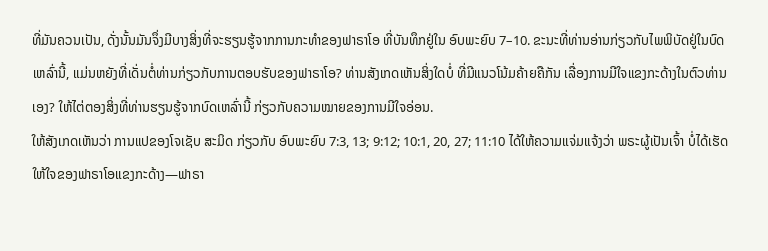ທີ່ມັນຄວນເປັນ, ດັ່ງນັ້ນມັນຈຶ່ງມີບາງສິ່ງທີ່ຈະຮຽນຮູ້ຈາກການກະທຳຂອງຟາຣາໂອ ທີ່ບັນທຶກຢູ່ໃນ ອົບພະຍົບ 7–10. ຂະນະທີ່ທ່ານອ່ານກ່ຽວກັບໄພພິບັດຢູ່ໃນບົດເຫລົ່ານີ້, ແມ່ນຫຍັງທີ່ເດັ່ນຕໍ່ທ່ານກ່ຽວກັບການຕອບຮັບຂອງຟາຣາໂອ? ທ່ານສັງເກດເຫັນສິ່ງໃດບໍ່ ທີ່ມີແນວໂນ້ມຄ້າຍຄືກັນ ເລື່ອງການມີໃຈແຂງກະດ້າງໃນຕົວທ່ານເອງ? ໃຫ້ໄຕ່ຕອງສິ່ງທີ່ທ່ານຮຽນຮູ້ຈາກບົດເຫລົ່ານີ້ ກ່ຽວກັບຄວາມໝາຍຂອງການມີໃຈອ່ອນ.
ໃຫ້ສັງເກດເຫັນວ່າ ການແປຂອງໂຈເຊັບ ສະມິດ ກ່ຽວກັບ ອົບພະຍົບ 7:3, 13; 9:12; 10:1, 20, 27; 11:10 ໄດ້ໃຫ້ຄວາມແຈ່ມແຈ້ງວ່າ ພຣະຜູ້ເປັນເຈົ້າ ບໍ່ໄດ້ເຮັດໃຫ້ໃຈຂອງຟາຣາໂອແຂງກະດ້າງ—ຟາຣາ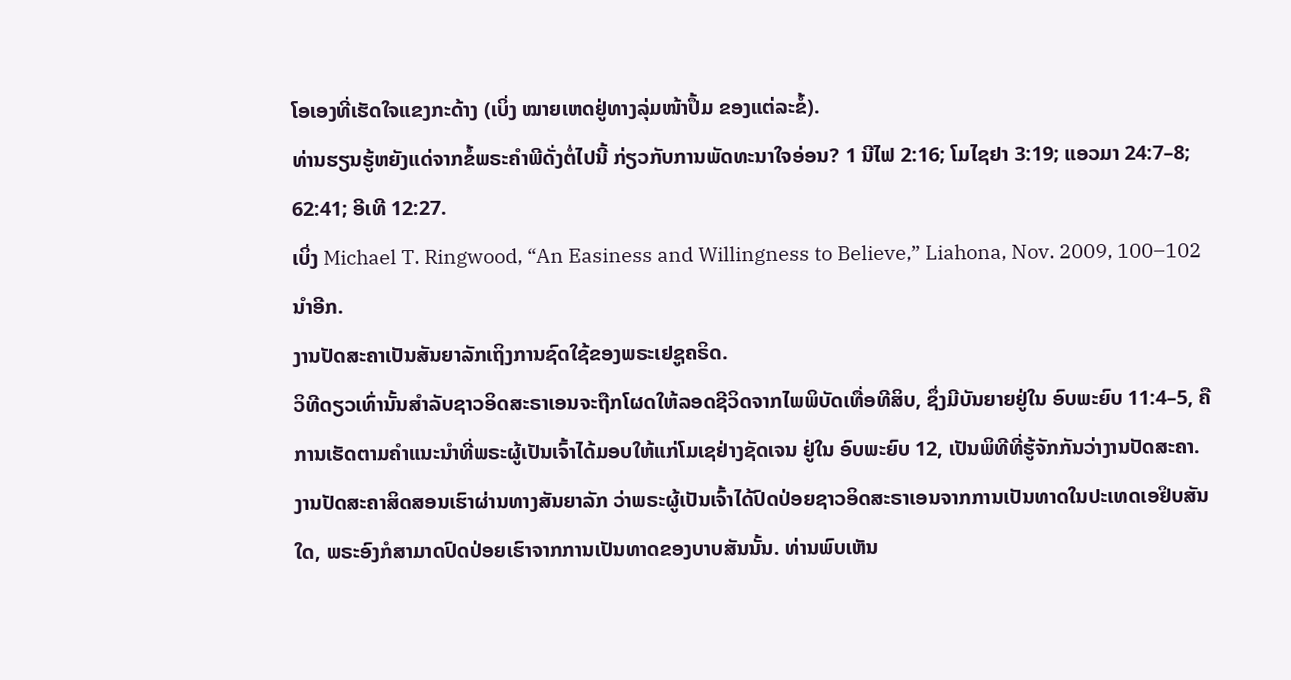ໂອເອງທີ່ເຮັດໃຈແຂງກະດ້າງ (ເບິ່ງ ໝາຍເຫດຢູ່ທາງລຸ່ມໜ້າປຶ້ມ ຂອງແຕ່ລະຂໍ້).
ທ່ານຮຽນຮູ້ຫຍັງແດ່ຈາກຂໍ້ພຣະຄຳພີດັ່ງຕໍ່ໄປນີ້ ກ່ຽວກັບການພັດທະນາໃຈອ່ອນ? 1 ນີໄຟ 2:16; ໂມໄຊຢາ 3:19; ແອວມາ 24:7–8; 62:41; ອີເທີ 12:27.
ເບິ່ງ Michael T. Ringwood, “An Easiness and Willingness to Believe,” Liahona, Nov. 2009, 100–102 ນຳອີກ.
ງານປັດສະຄາເປັນສັນຍາລັກເຖິງການຊົດໃຊ້ຂອງພຣະເຢຊູຄຣິດ.
ວິທີດຽວເທົ່ານັ້ນສຳລັບຊາວອິດສະຣາເອນຈະຖືກໂຜດໃຫ້ລອດຊີວິດຈາກໄພພິບັດເທື່ອທີສິບ, ຊຶ່ງມີບັນຍາຍຢູ່ໃນ ອົບພະຍົບ 11:4–5, ຄືການເຮັດຕາມຄຳແນະນຳທີ່ພຣະຜູ້ເປັນເຈົ້າໄດ້ມອບໃຫ້ແກ່ໂມເຊຢ່າງຊັດເຈນ ຢູ່ໃນ ອົບພະຍົບ 12, ເປັນພິທີທີ່ຮູ້ຈັກກັນວ່າງານປັດສະຄາ. ງານປັດສະຄາສິດສອນເຮົາຜ່ານທາງສັນຍາລັກ ວ່າພຣະຜູ້ເປັນເຈົ້າໄດ້ປົດປ່ອຍຊາວອິດສະຣາເອນຈາກການເປັນທາດໃນປະເທດເອຢິບສັນໃດ, ພຣະອົງກໍສາມາດປົດປ່ອຍເຮົາຈາກການເປັນທາດຂອງບາບສັນນັ້ນ. ທ່ານພົບເຫັນ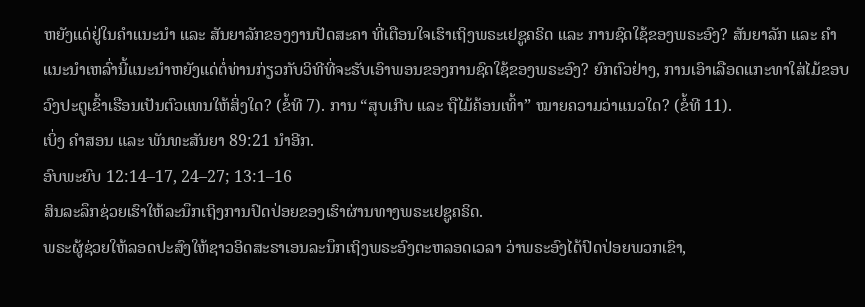ຫຍັງແດ່ຢູ່ໃນຄຳແນະນຳ ແລະ ສັນຍາລັກຂອງງານປັດສະຄາ ທີ່ເຕືອນໃຈເຮົາເຖິງພຣະເຢຊູຄຣິດ ແລະ ການຊົດໃຊ້ຂອງພຣະອົງ? ສັນຍາລັກ ແລະ ຄຳແນະນຳເຫລົ່ານີ້ແນະນຳຫຍັງແດ່ຕໍ່ທ່ານກ່ຽວກັບວິທີທີ່ຈະຮັບເອົາພອນຂອງການຊົດໃຊ້ຂອງພຣະອົງ? ຍົກຕົວຢ່າງ, ການເອົາເລືອດແກະທາໃສ່ໄມ້ຂອບວົງປະຕູເຂົ້າເຮືອນເປັນຕົວແທນໃຫ້ສິ່ງໃດ? (ຂໍ້ທີ 7). ການ “ສຸບເກີບ ແລະ ຖືໄມ້ຄ້ອນເທົ້າ” ໝາຍຄວາມວ່າແນວໃດ? (ຂໍ້ທີ 11).
ເບິ່ງ ຄຳສອນ ແລະ ພັນທະສັນຍາ 89:21 ນຳອີກ.
ອົບພະຍົບ 12:14–17, 24–27; 13:1–16
ສິນລະລຶກຊ່ວຍເຮົາໃຫ້ລະນຶກເຖິງການປົດປ່ອຍຂອງເຮົາຜ່ານທາງພຣະເຢຊູຄຣິດ.
ພຣະຜູ້ຊ່ວຍໃຫ້ລອດປະສົງໃຫ້ຊາວອິດສະຣາເອນລະນຶກເຖິງພຣະອົງຕະຫລອດເວລາ ວ່າພຣະອົງໄດ້ປົດປ່ອຍພວກເຂົາ,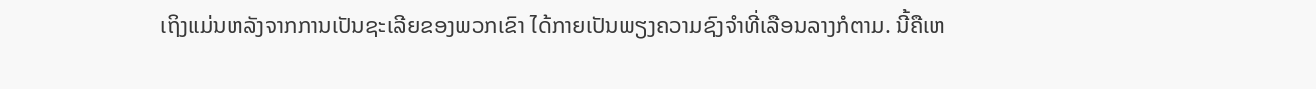ເຖິງແມ່ນຫລັງຈາກການເປັນຊະເລີຍຂອງພວກເຂົາ ໄດ້ກາຍເປັນພຽງຄວາມຊົງຈຳທີ່ເລືອນລາງກໍຕາມ. ນີ້ຄືເຫ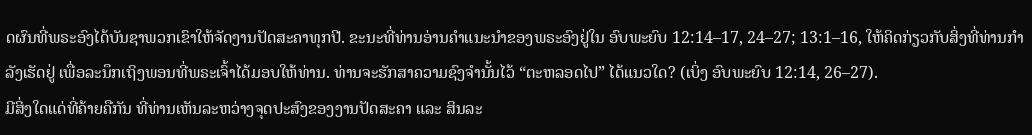ດຜົນທີ່ພຣະອົງໄດ້ບັນຊາພວກເຂົາໃຫ້ຈັດງານປັດສະຄາທຸກປີ. ຂະນະທີ່ທ່ານອ່ານຄຳແນະນຳຂອງພຣະອົງຢູ່ໃນ ອົບພະຍົບ 12:14–17, 24–27; 13:1–16, ໃຫ້ຄິດກ່ຽວກັບສິ່ງທີ່ທ່ານກຳລັງເຮັດຢູ່ ເພື່ອລະນຶກເຖິງພອນທີ່ພຣະເຈົ້າໄດ້ມອບໃຫ້ທ່ານ. ທ່ານຈະຮັກສາຄວາມຊົງຈຳນັ້ນໄວ້ “ຕະຫລອດໄປ” ໄດ້ແນວໃດ? (ເບິ່ງ ອົບພະຍົບ 12:14, 26–27).
ມີສິ່ງໃດແດ່ທີ່ຄ້າຍຄືກັນ ທີ່ທ່ານເຫັນລະຫວ່າງຈຸດປະສົງຂອງງານປັດສະຄາ ແລະ ສິນລະ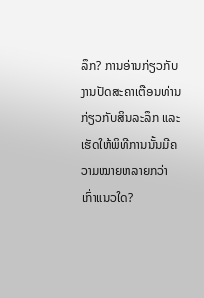ລຶກ? ການອ່ານກ່ຽວກັບງານປັດສະຄາເຕືອນທ່ານກ່ຽວກັບສິນລະລຶກ ແລະ ເຮັດໃຫ້ພິທີການນັ້ນມີຄວາມໝາຍຫລາຍກວ່າເກົ່າແນວໃດ?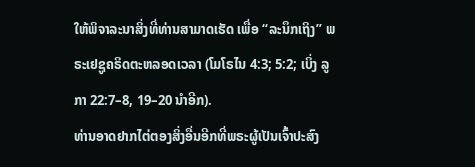ໃຫ້ພິຈາລະນາສິ່ງທີ່ທ່ານສາມາດເຮັດ ເພື່ອ “ລະນຶກເຖິງ” ພຣະເຢຊູຄຣິດຕະຫລອດເວລາ (ໂມໂຣໄນ 4:3; 5:2; ເບິ່ງ ລູກາ 22:7–8, 19–20 ນຳອີກ).
ທ່ານອາດຢາກໄຕ່ຕອງສິ່ງອື່ນອີກທີ່ພຣະຜູ້ເປັນເຈົ້າປະສົງ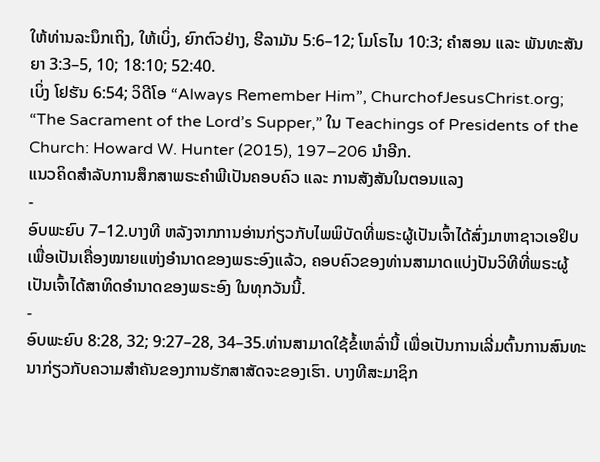ໃຫ້ທ່ານລະນຶກເຖິງ, ໃຫ້ເບິ່ງ, ຍົກຕົວຢ່າງ, ຮີລາມັນ 5:6–12; ໂມໂຣໄນ 10:3; ຄຳສອນ ແລະ ພັນທະສັນຍາ 3:3–5, 10; 18:10; 52:40.
ເບິ່ງ ໂຢຮັນ 6:54; ວິດີໂອ “Always Remember Him”, ChurchofJesusChrist.org; “The Sacrament of the Lord’s Supper,” ໃນ Teachings of Presidents of the Church: Howard W. Hunter (2015), 197–206 ນຳອີກ.
ແນວຄິດສຳລັບການສຶກສາພຣະຄຳພີເປັນຄອບຄົວ ແລະ ການສັງສັນໃນຕອນແລງ
-
ອົບພະຍົບ 7–12.ບາງທີ ຫລັງຈາກການອ່ານກ່ຽວກັບໄພພິບັດທີ່ພຣະຜູ້ເປັນເຈົ້າໄດ້ສົ່ງມາຫາຊາວເອຢິບ ເພື່ອເປັນເຄື່ອງໝາຍແຫ່ງອຳນາດຂອງພຣະອົງແລ້ວ, ຄອບຄົວຂອງທ່ານສາມາດແບ່ງປັນວິທີທີ່ພຣະຜູ້ເປັນເຈົ້າໄດ້ສາທິດອຳນາດຂອງພຣະອົງ ໃນທຸກວັນນີ້.
-
ອົບພະຍົບ 8:28, 32; 9:27–28, 34–35.ທ່ານສາມາດໃຊ້ຂໍ້ເຫລົ່ານີ້ ເພື່ອເປັນການເລີ່ມຕົ້ນການສົນທະນາກ່ຽວກັບຄວາມສຳຄັນຂອງການຮັກສາສັດຈະຂອງເຮົາ. ບາງທີສະມາຊິກ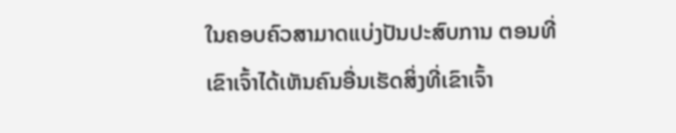ໃນຄອບຄົວສາມາດແບ່ງປັນປະສົບການ ຕອນທີ່ເຂົາເຈົ້າໄດ້ເຫັນຄົນອື່ນເຮັດສິ່ງທີ່ເຂົາເຈົ້າ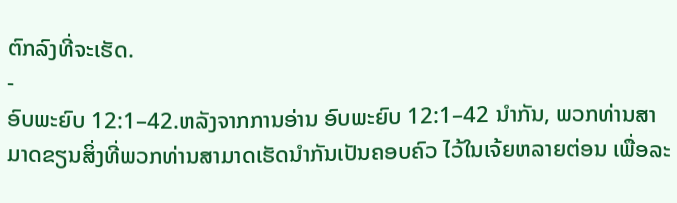ຕົກລົງທີ່ຈະເຮັດ.
-
ອົບພະຍົບ 12:1–42.ຫລັງຈາກການອ່ານ ອົບພະຍົບ 12:1–42 ນຳກັນ, ພວກທ່ານສາມາດຂຽນສິ່ງທີ່ພວກທ່ານສາມາດເຮັດນຳກັນເປັນຄອບຄົວ ໄວ້ໃນເຈ້ຍຫລາຍຕ່ອນ ເພື່ອລະ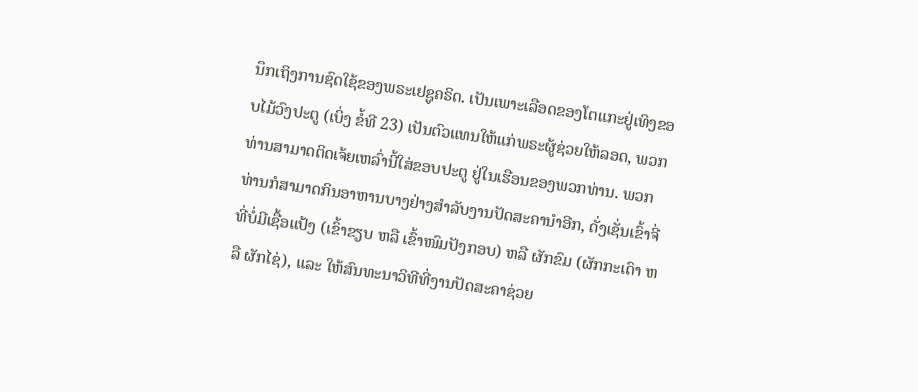ນຶກເຖິງການຊົດໃຊ້ຂອງພຣະເຢຊູຄຣິດ. ເປັນເພາະເລືອດຂອງໂຕແກະຢູ່ເທິງຂອບໄມ້ວົງປະຕູ (ເບິ່ງ ຂໍ້ທີ 23) ເປັນຕົວແທນໃຫ້ແກ່ພຣະຜູ້ຊ່ວຍໃຫ້ລອດ, ພວກທ່ານສາມາດຕິດເຈ້ຍເຫລົ່ານີ້ໃສ່ຂອບປະຕູ ຢູ່ໃນເຮືອນຂອງພວກທ່ານ. ພວກທ່ານກໍສາມາດກິນອາຫານບາງຢ່າງສຳລັບງານປັດສະຄານຳອີກ, ດັ່ງເຊັ່ນເຂົ້າຈີ່ທີ່ບໍ່ມີເຊື້ອແປ້ງ (ເຂົ້າຂຽບ ຫລື ເຂົ້າໜົມປັງກອບ) ຫລື ຜັກຂົມ (ຜັກກະເດົາ ຫລື ຜັກໄຊ່), ແລະ ໃຫ້ສົນທະນາວິທີທີ່ງານປັດສະຄາຊ່ວຍ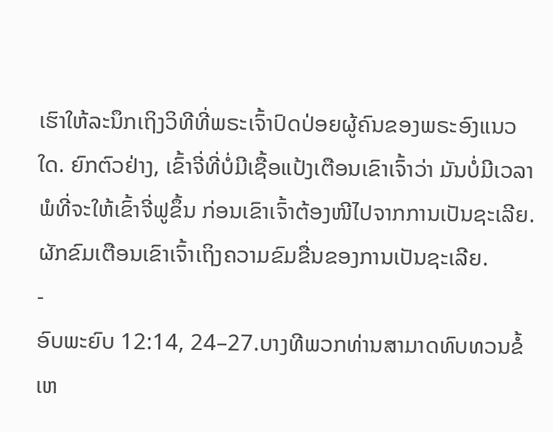ເຮົາໃຫ້ລະນຶກເຖິງວິທີທີ່ພຣະເຈົ້າປົດປ່ອຍຜູ້ຄົນຂອງພຣະອົງແນວໃດ. ຍົກຕົວຢ່າງ, ເຂົ້າຈີ່ທີ່ບໍ່ມີເຊື້ອແປ້ງເຕືອນເຂົາເຈົ້າວ່າ ມັນບໍ່ມີເວລາພໍທີ່ຈະໃຫ້ເຂົ້າຈີ່ຟູຂຶ້ນ ກ່ອນເຂົາເຈົ້າຕ້ອງໜີໄປຈາກການເປັນຊະເລີຍ. ຜັກຂົມເຕືອນເຂົາເຈົ້າເຖິງຄວາມຂົມຂື່ນຂອງການເປັນຊະເລີຍ.
-
ອົບພະຍົບ 12:14, 24–27.ບາງທີພວກທ່ານສາມາດທົບທວນຂໍ້ເຫ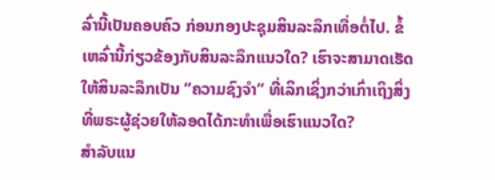ລົ່ານີ້ເປັນຄອບຄົວ ກ່ອນກອງປະຊຸມສິນລະລຶກເທື່ອຕໍ່ໄປ. ຂໍ້ເຫລົ່ານີ້ກ່ຽວຂ້ອງກັບສິນລະລຶກແນວໃດ? ເຮົາຈະສາມາດເຮັດໃຫ້ສິນລະລຶກເປັນ “ຄວາມຊົງຈຳ” ທີ່ເລິກເຊິ່ງກວ່າເກົ່າເຖິງສິ່ງທີ່ພຣະຜູ້ຊ່ວຍໃຫ້ລອດໄດ້ກະທຳເພື່ອເຮົາແນວໃດ?
ສຳລັບແນ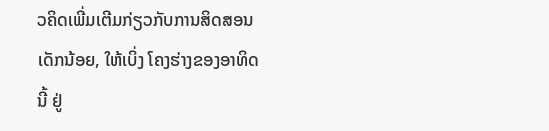ວຄິດເພີ່ມເຕີມກ່ຽວກັບການສິດສອນເດັກນ້ອຍ, ໃຫ້ເບິ່ງ ໂຄງຮ່າງຂອງອາທິດນີ້ ຢູ່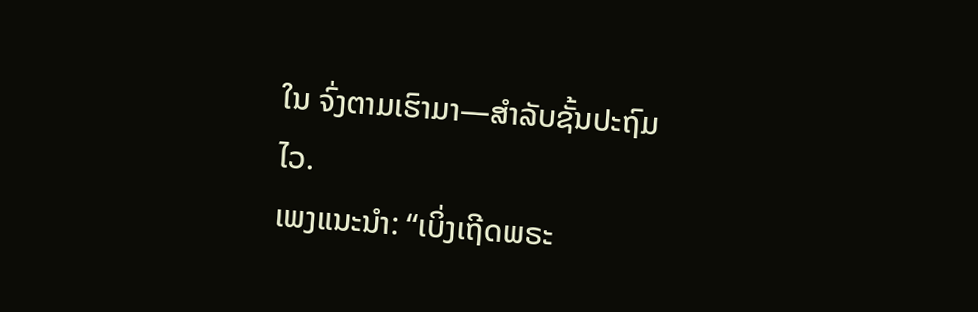ໃນ ຈົ່ງຕາມເຮົາມາ—ສຳລັບຊັ້ນປະຖົມໄວ.
ເພງແນະນຳ: “ເບິ່ງເຖີດພຣະ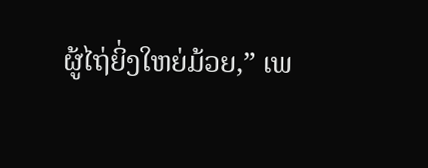ຜູ້ໄຖ່ຍິ່ງໃຫຍ່ມ້ວຍ,” ເພ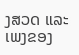ງສວດ ແລະ ເພງຂອງ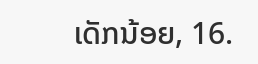ເດັກນ້ອຍ, 16.